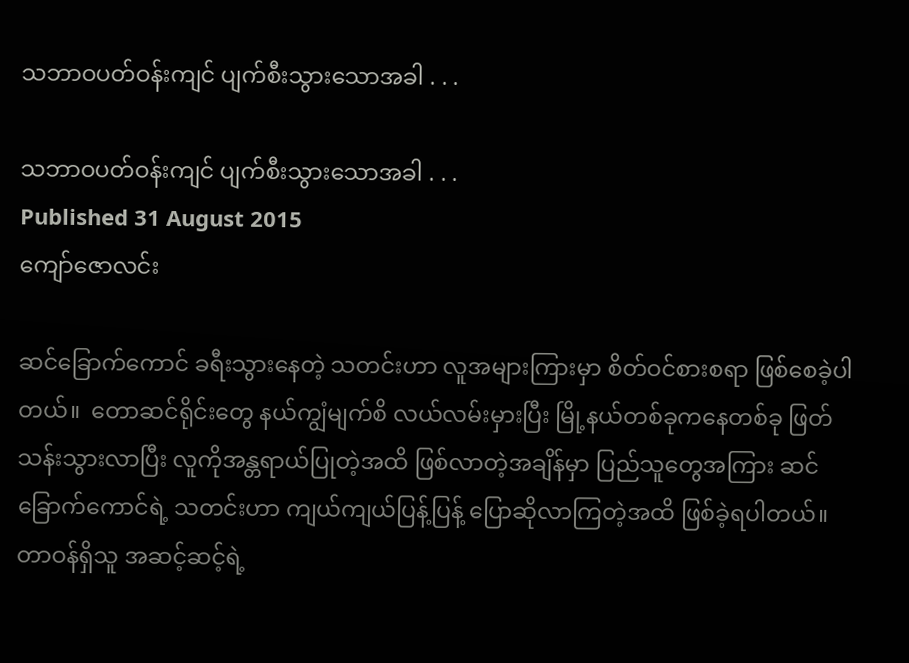သဘာဝပတ်ဝန်းကျင် ပျက်စီးသွားသောအခါ . . .

သဘာဝပတ်ဝန်းကျင် ပျက်စီးသွားသောအခါ . . .
Published 31 August 2015
ကျော်ဇောလင်း

ဆင်ခြောက်ကောင် ခရီးသွားနေတဲ့ သတင်းဟာ လူအများကြားမှာ စိတ်ဝင်စားစရာ ဖြစ်စေခဲ့ပါတယ်။  တောဆင်ရိုင်းတွေ နယ်ကျွံမျက်စိ လယ်လမ်းမှားပြီး မြို့နယ်တစ်ခုကနေတစ်ခု ဖြတ်သန်းသွားလာပြီး လူကိုအန္တရာယ်ပြုတဲ့အထိ ဖြစ်လာတဲ့အချိန်မှာ ပြည်သူတွေအကြား ဆင်ခြောက်ကောင်ရဲ့ သတင်းဟာ ကျယ်ကျယ်ပြန့်ပြန့် ပြောဆိုလာကြတဲ့အထိ ဖြစ်ခဲ့ရပါတယ်။
တာဝန်ရှိသူ အဆင့်ဆင့်ရဲ့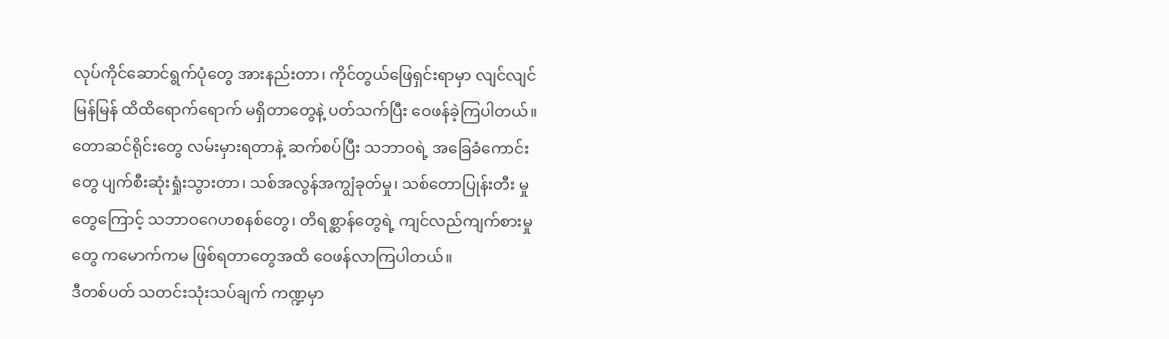လုပ်ကိုင်ဆောင်ရွက်ပုံတွေ အားနည်းတာ၊ ကိုင်တွယ်ဖြေရှင်းရာမှာ လျင်လျင်မြန်မြန် ထိထိရောက်ရောက် မရှိတာတွေနဲ့ ပတ်သက်ပြီး ဝေဖန်ခဲ့ကြပါတယ်။ တောဆင်ရိုင်းတွေ လမ်းမှားရတာနဲ့ ဆက်စပ်ပြီး သဘာဝရဲ့ အခြေခံကောင်းတွေ ပျက်စီးဆုံးရှုံးသွားတာ၊ သစ်အလွန်အကျွံခုတ်မှု၊ သစ်တောပြုန်းတီး မှုတွေကြောင့် သဘာဝဂေဟစနစ်တွေ၊ တိရစ္ဆာန်တွေရဲ့ ကျင်လည်ကျက်စားမှုတွေ ကမောက်ကမ ဖြစ်ရတာတွေအထိ ဝေဖန်လာကြပါတယ်။
ဒီတစ်ပတ် သတင်းသုံးသပ်ချက် ကဏ္ဍမှာ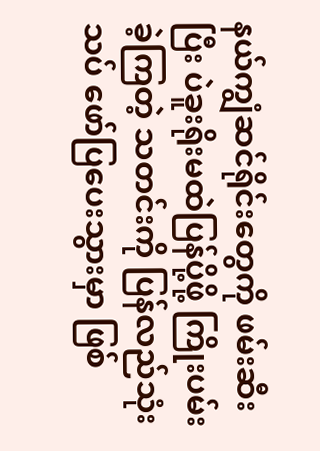နယ်ကျွံဆင်ရိုင်းတွေကို ဖမ်းဆီးပြီး ပဲခူးရိုးမထဲပြန်ပို့ဖို့ ကြိုးပမ်းခဲ့ကြတဲ့ သတင်းကို ပြန်လည်သုံးသပ် ဖော်ပြပေးသွားမှာ ဖြစ်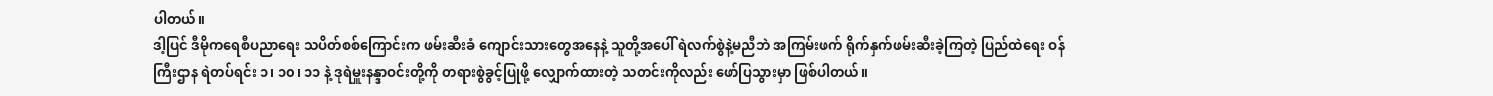ပါတယ်။
ဒါ့ပြင် ဒီမိုကရေစီပညာရေး သပိတ်စစ်ကြောင်းက ဖမ်းဆီးခံ ကျောင်းသားတွေအနေနဲ့ သူတို့အပေါ် ရဲလက်စွဲနဲ့မညီဘဲ အကြမ်းဖက် ရိုက်နှက်ဖမ်းဆီးခဲ့ကြတဲ့ ပြည်ထဲရေး ဝန်ကြီးဌာန ရဲတပ်ရင်း ၁၊ ၁၀၊ ၁၁ နဲ့ ဒုရဲမှူးနန္ဒာဝင်းတို့ကို တရားစွဲခွင့်ပြုဖို့ လျှောက်ထားတဲ့ သတင်းကိုလည်း ဖော်ပြသွားမှာ ဖြစ်ပါတယ်။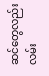ဆင်တွေလည်း လမ်း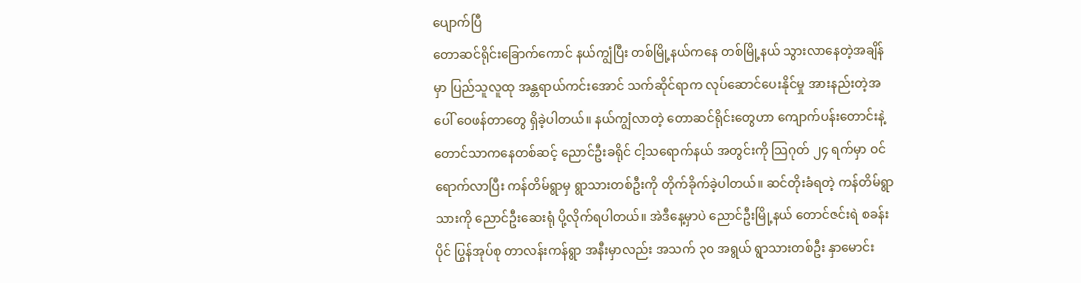ပျောက်ပြီ
တောဆင်ရိုင်းခြောက်ကောင် နယ်ကျွံပြီး တစ်မြို့နယ်ကနေ တစ်မြို့နယ် သွားလာနေတဲ့အချိန်မှာ ပြည်သူလူထု အန္တရာယ်ကင်းအောင် သက်ဆိုင်ရာက လုပ်ဆောင်ပေးနိုင်မှု အားနည်းတဲ့အပေါ် ဝေဖန်တာတွေ ရှိခဲ့ပါတယ်။ နယ်ကျွံလာတဲ့ တောဆင်ရိုင်းတွေဟာ ကျောက်ပန်းတောင်းနဲ့ တောင်သာကနေတစ်ဆင့် ညောင်ဦးခရိုင် ငါ့သရောက်နယ် အတွင်းကို သြဂုတ် ၂၄ ရက်မှာ ဝင်ရောက်လာပြီး ကန်တိမ်ရွာမှ ရွာသားတစ်ဦးကို တိုက်ခိုက်ခဲ့ပါတယ်။ ဆင်တိုးခံရတဲ့ ကန်တိမ်ရွာသားကို ညောင်ဦးဆေးရုံ ပို့လိုက်ရပါတယ်။ အဲဒီနေ့မှာပဲ ညောင်ဦးမြို့နယ် တောင်ဇင်းရဲ စခန်းပိုင် ပြွန်အုပ်စု တာလန်းကန်ရွာ အနီးမှာလည်း အသက် ၃၀ အရွယ် ရွာသားတစ်ဦး နှာမောင်း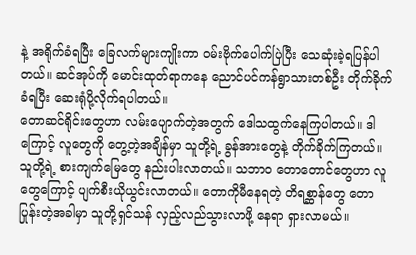နဲ့ အရိုက်ခံရပြီး ခြေလက်များကျိုးကာ ဝမ်းဗိုက်ပေါက်ပြဲပြီး သေဆုံးခဲ့ရပြန်ပါတယ်။ ဆင်အုပ်ကို မောင်းထုတ်ရာကနေ ညောင်ပင်ကန်ရွာသားတစ်ဦး တိုက်ခိုက်ခံရပြီး ဆေးရုံပို့လိုက်ရပါတယ်။
တောဆင်ရိုင်းတွေဟာ လမ်းပျောက်တဲ့အတွက် ဒေါသထွက်နေကြပါတယ်။ ဒါကြောင့် လူတွေကို တွေ့တဲ့အချိန်မှာ သူတို့ရဲ့ ခွန်အားတွေနဲ့ တိုက်ခိုက်ကြတယ်။ သူတို့ရဲ့ စားကျက်မြေတွေ နည်းပါးလာတယ်။ သဘာ၀ တောတောင်တွေဟာ လူတွေကြောင့် ပျက်စီးယိုယွင်းလာတယ်။ တောကိုမီနေရတဲ့ တိရစ္ဆာန်တွေ တောပြုန်းတဲ့အခါမှာ သူတို့ရှင်သန် လှည့်လည်သွားလာဖို့ နေရာ ရှားလာမယ်။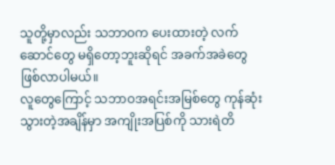သူတို့မှာလည်း သဘာဝက ပေးထားတဲ့ လက်ဆောင်တွေ မရှိတော့ဘူးဆိုရင် အခက်အခဲတွေ ဖြစ်လာပါမယ်။
လူတွေကြောင့် သဘာဝအရင်းအမြစ်တွေ ကုန်ဆုံးသွားတဲ့အချိန်မှာ အကျိုးအပြစ်ကို သားရဲတိ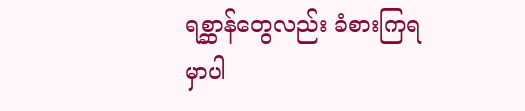ရစ္ဆာန်တွေလည်း ခံစားကြရမှာပါ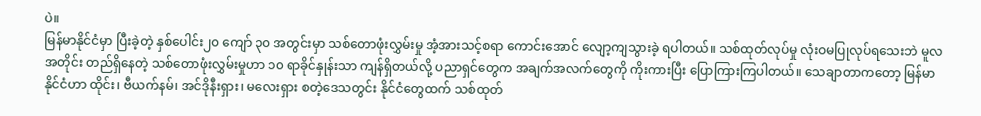ပဲ။
မြန်မာနိုင်ငံမှာ ပြီးခဲ့တဲ့ နှစ်ပေါင်း၂၀ ကျော် ၃၀ အတွင်းမှာ သစ်တောဖုံးလွှမ်းမှု အံ့အားသင့်စရာ ကောင်းအောင် လျော့ကျသွားခဲ့ ရပါတယ်။ သစ်ထုတ်လုပ်မှု လုံးဝမပြုလုပ်ရသေးဘဲ မူလအတိုင်း တည်ရှိနေတဲ့ သစ်တောဖုံးလွှမ်းမှုဟာ ၁၀ ရာခိုင်နှုန်းသာ ကျန်ရှိတယ်လို့ ပညာရှင်တွေက အချက်အလက်တွေကို ကိုးကားပြီး ပြောကြားကြပါတယ်။ သေချာတာကတော့ မြန်မာနိုင်ငံဟာ ထိုင်း၊ ဗီယက်နမ်၊ အင်ဒိုနီးရှား၊ မလေးရှား စတဲ့ဒေသတွင်း နိုင်ငံတွေထက် သစ်ထုတ်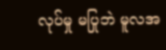လုပ်မှု မပြုဘဲ မူလအ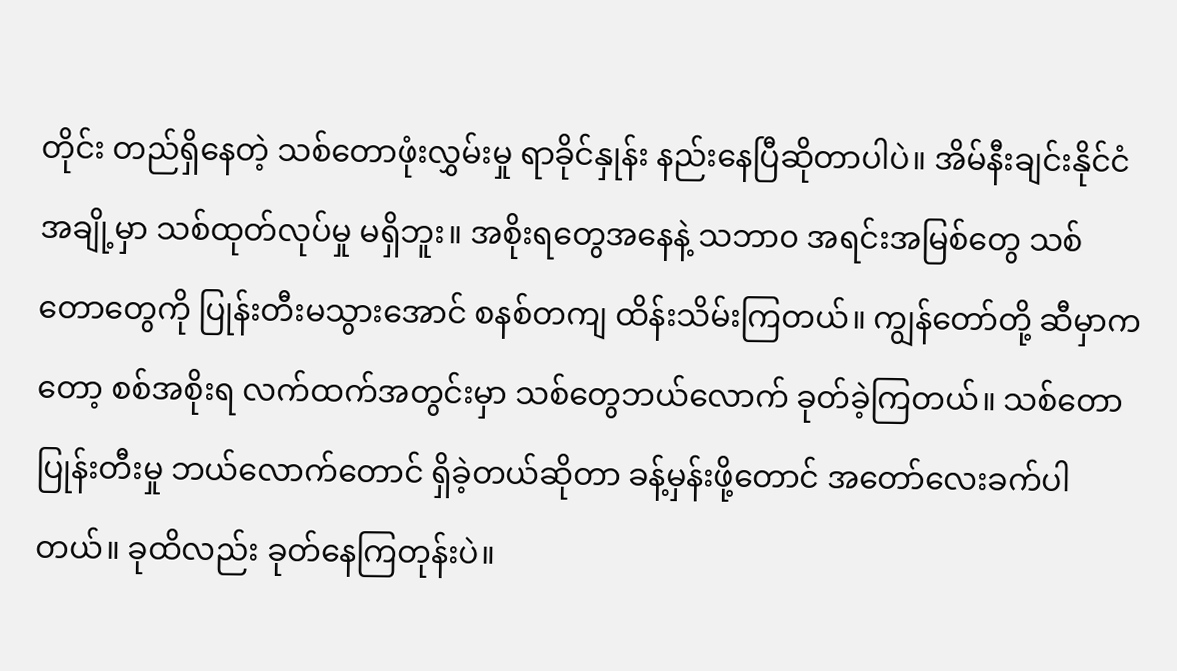တိုင်း တည်ရှိနေတဲ့ သစ်တောဖုံးလွှမ်းမှု ရာခိုင်နှုန်း နည်းနေပြီဆိုတာပါပဲ။ အိမ်နီးချင်းနိုင်ငံ အချို့မှာ သစ်ထုတ်လုပ်မှု မရှိဘူး။ အစိုးရတွေအနေနဲ့ သဘာ၀ အရင်းအမြစ်တွေ သစ်တောတွေကို ပြုန်းတီးမသွားအောင် စနစ်တကျ ထိန်းသိမ်းကြတယ်။ ကျွန်တော်တို့ ဆီမှာကတော့ စစ်အစိုးရ လက်ထက်အတွင်းမှာ သစ်တွေဘယ်လောက် ခုတ်ခဲ့ကြတယ်။ သစ်တောပြုန်းတီးမှု ဘယ်လောက်တောင် ရှိခဲ့တယ်ဆိုတာ ခန့်မှန်းဖို့တောင် အတော်လေးခက်ပါတယ်။ ခုထိလည်း ခုတ်နေကြတုန်းပဲ။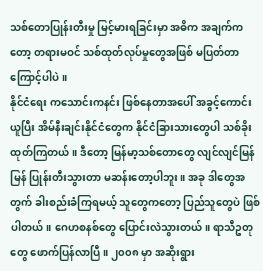သစ်တောပြုန်းတီးမှု မြင့်မားရခြင်းမှာ အဓိက အချက်ကတော့ တရားမဝင် သစ်ထုတ်လုပ်မှုတွေအဖြစ် မပြတ်တာကြောင့်ပါပဲ။
နိုင်ငံရေး ကသောင်းကနင်း ဖြစ်နေတာအပေါ် အခွင့်ကောင်းယူပြီး အိမ်နီးချင်းနိုင်ငံတွေက နိုင်ငံခြားသားတွေပါ သစ်ခိုးထုတ်ကြတယ်။ ဒီတော့ မြန်မာ့သစ်တောတွေ လျင်လျင်မြန်မြန် ပြုန်းတီးသွားတာ မဆန်းတော့ပါဘူး။ အခု ဒါတွေအတွက် ခါးစည်းခံကြရမယ့် သူတွေကတော့ ပြည်သူတွေပဲ ဖြစ်ပါတယ်။ ဂေဟစနစ်တွေ ပြောင်းလဲသွားတယ်။ ရာသီဥတုတွေ ဖောက်ပြန်လာပြီ။ ၂၀၀၈ မှာ အဆိုးရွား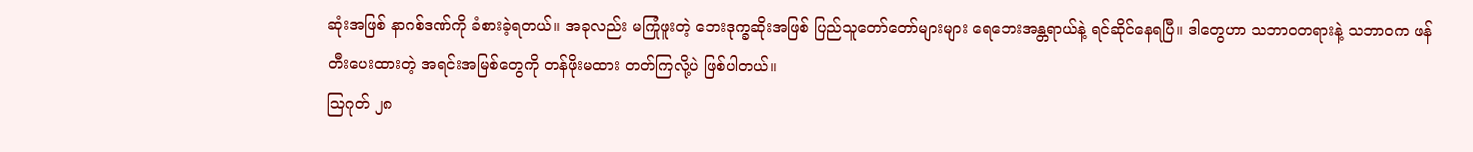ဆုံးအဖြစ် နာဂစ်ဒဏ်ကို ခံစားခဲ့ရတယ်။ အခုလည်း မကြုံဖူးတဲ့ ဘေးဒုက္ခဆိုးအဖြစ် ပြည်သူတော်တော်များများ ရေဘေးအန္တရာယ်နဲ့ ရင်ဆိုင်နေရပြီ။ ဒါတွေဟာ သဘာဝတရားနဲ့ သဘာဝက ဖန်တီးပေးထားတဲ့ အရင်းအမြစ်တွေကို တန်ဖိုးမထား တတ်ကြလို့ပဲ ဖြစ်ပါတယ်။
သြဂုတ် ၂၈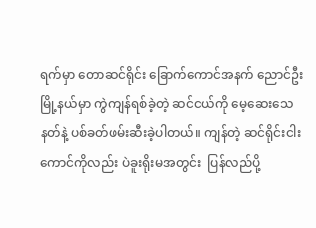ရက်မှာ တောဆင်ရိုင်း ခြောက်ကောင်အနက် ညောင်ဦးမြို့နယ်မှာ ကွဲကျန်ရစ်ခဲ့တဲ့ ဆင်ငယ်ကို မေ့ဆေးသေနတ်နဲ့ ပစ်ခတ်ဖမ်းဆီးခဲ့ပါတယ်။ ကျန်တဲ့ ဆင်ရိုင်းငါးကောင်ကိုလည်း ပဲခူးရိုးမအတွင်း  ပြန်လည်ပို့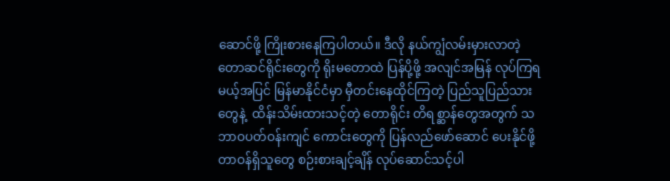ဆောင်ဖို့ ကြိုးစားနေကြပါတယ်။ ဒီလို နယ်ကျွံလမ်းမှားလာတဲ့ တောဆင်ရိုင်းတွေကို ရိုးမတောထဲ ပြန်ပို့ဖို့ အလျင်အမြန် လုပ်ကြရမယ့်အပြင် မြန်မာနိုင်ငံမှာ မှီတင်းနေထိုင်ကြတဲ့ ပြည်သူပြည်သားတွေနဲ့  ထိန်းသိမ်းထားသင့်တဲ့ တောရိုင်း တိရစ္ဆာန်တွေအတွက် သဘာဝပတ်ဝန်းကျင် ကောင်းတွေကို ပြန်လည်ဖော်ဆောင် ပေးနိုင်ဖို့ တာဝန်ရှိသူတွေ စဉ်းစားချင့်ချိန် လုပ်ဆောင်သင့်ပါ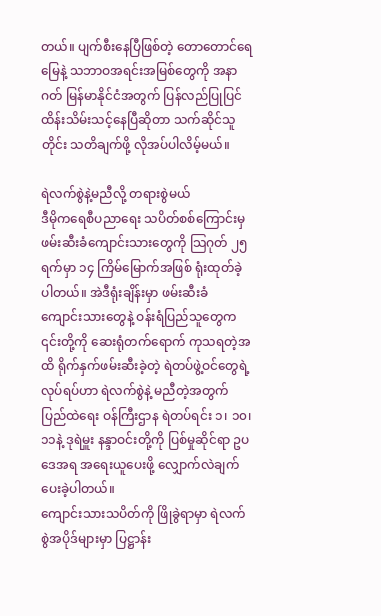တယ်။ ပျက်စီးနေပြီဖြစ်တဲ့ တောတောင်ရေမြေနဲ့ သဘာဝအရင်းအမြစ်တွေကို အနာဂတ် မြန်မာနိုင်ငံအတွက် ပြန်လည်ပြုပြင် ထိန်းသိမ်းသင့်နေပြီဆိုတာ သက်ဆိုင်သူတိုင်း သတိချက်ဖို့ လိုအပ်ပါလိမ့်မယ်။

ရဲလက်စွဲနဲ့မညီလို့ တရားစွဲမယ်
ဒီမိုကရေစီပညာရေး သပိတ်စစ်ကြောင်းမှ ဖမ်းဆီးခံကျောင်းသားတွေကို သြဂုတ် ၂၅ ရက်မှာ ၁၄ ကြိမ်မြောက်အဖြစ် ရုံးထုတ်ခဲ့ပါတယ်။ အဲဒီရုံးချိန်းမှာ ဖမ်းဆီးခံ ကျောင်းသားတွေနဲ့ ဝန်းရံပြည်သူတွေက ၎င်းတို့ကို ဆေးရုံတက်ရောက် ကုသရတဲ့အထိ ရိုက်နှက်ဖမ်းဆီးခဲ့တဲ့ ရဲတပ်ဖွဲ့ဝင်တွေရဲ့ လုပ်ရပ်ဟာ ရဲလက်စွဲနဲ့ မညီတဲ့အတွက် ပြည်ထဲရေး ဝန်ကြီးဌာန ရဲတပ်ရင်း ၁၊ ၁၀၊ ၁၁နဲ့ ဒုရဲမှူး နန္ဒာဝင်းတို့ကို ပြစ်မှုဆိုင်ရာ ဥပဒေအရ အရေးယူပေးဖို့ လျှောက်လဲချက် ပေးခဲ့ပါတယ်။
ကျောင်းသားသပိတ်ကို ဖြိုခွဲရာမှာ ရဲလက်စွဲအပိုဒ်များမှာ ပြဋ္ဌာန်း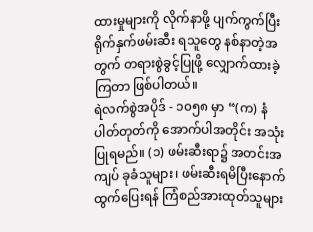ထားမှုများကို လိုက်နာဖို့ ပျက်ကွက်ပြီး ရိုက်နှက်ဖမ်းဆီး ရသူတွေ နစ်နာတဲ့အတွက် တရားစွဲခွင့်ပြုဖို့ လျှောက်ထားခဲ့ကြတာ ဖြစ်ပါတယ်။
ရဲလက်စွဲအပိုဒ် - ၁၀၅၈ မှာ “(က) နံပါတ်တုတ်ကို အောက်ပါအတိုင်း အသုံးပြုရမည်။ (၁) ဖမ်းဆီးရာ၌ အတင်းအကျပ် ခုခံသူများ၊ ဖမ်းဆီးရမိပြီးနောက် ထွက်ပြေးရန် ကြံစည်အားထုတ်သူများ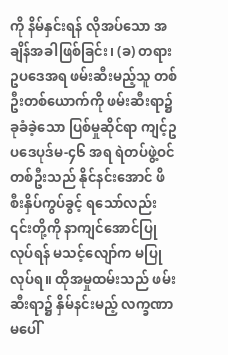ကို နိမ်နှင်းရန် လိုအပ်သော အချိန်အခါဖြစ်ခြင်း၊ (ခ) တရားဥပဒေအရ ဖမ်းဆီးမည့်သူ တစ်ဦးတစ်ယောက်ကို ဖမ်းဆီးရာ၌ ခုခံခဲ့သော ပြစ်မှုဆိုင်ရာ ကျင့်ဥပဒေပုဒ်မ-၄၆ အရ ရဲတပ်ဖွဲ့ဝင် တစ်ဦးသည် နိုင်နင်းအောင် ဖိစီးနှိပ်ကွပ်ခွင့် ရသော်လည်း ၎င်းတို့ကို နာကျင်အောင်ပြုလုပ်ရန် မသင့်လျော်က မပြုလုပ်ရ။ ထိုအမှုထမ်းသည် ဖမ်းဆီးရာ၌ နှိမ်နင်းမည့် လက္ခဏာမပေါ်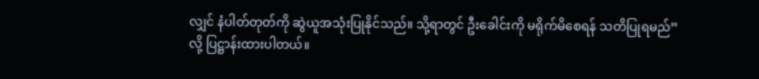လျှင် နံပါတ်တုတ်ကို ဆွဲယူအသုံးပြုနိုင်သည်။ သို့ရာတွင် ဦးခေါင်းကို မရိုက်မိစေရန် သတိပြုရမည်” လို့ ပြဋ္ဌာန်းထားပါတယ်။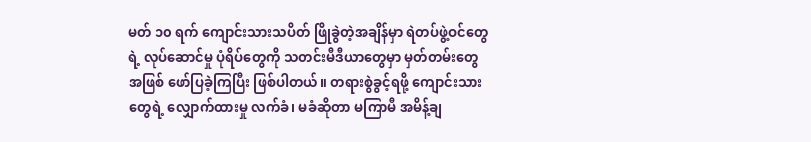မတ် ၁၀ ရက် ကျောင်းသားသပိတ် ဖြိုခွဲတဲ့အချိန်မှာ ရဲတပ်ဖွဲ့ဝင်တွေရဲ့ လုပ်ဆောင်မှု ပုံရိပ်တွေကို သတင်းမီဒီယာတွေမှာ မှတ်တမ်းတွေအဖြစ် ဖော်ပြခဲ့ကြပြီး ဖြစ်ပါတယ်။ တရားစွဲခွင့်ရဖို့ ကျောင်းသားတွေရဲ့ လျှောက်ထားမှု လက်ခံ၊ မခံဆိုတာ မကြာမီ အမိန့်ချ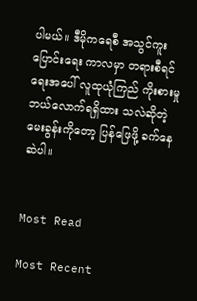ပါမယ်။ ဒီမိုကရေစီ အသွင်ကူးပြောင်းရေး ကာလမှာ တရားစီရင်ရေးအပေါ် လူထုယုံကြည် ကိုးစားမှု ဘယ်လောက်ရရှိထား သလဲဆိုတဲ့ မေးခွန်းကိုတော့ ပြန်ဖြေဖို့ ခက်နေဆဲပါ။


Most Read

Most Recent